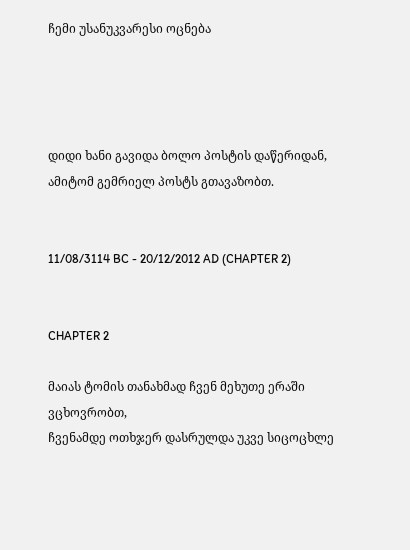ჩემი უსანუკვარესი ოცნება




დიდი ხანი გავიდა ბოლო პოსტის დაწერიდან, ამიტომ გემრიელ პოსტს გთავაზობთ.


11/08/3114 BC - 20/12/2012 AD (CHAPTER 2)


CHAPTER 2

მაიას ტომის თანახმად ჩვენ მეხუთე ერაში ვცხოვრობთ,
ჩვენამდე ოთხჯერ დასრულდა უკვე სიცოცხლე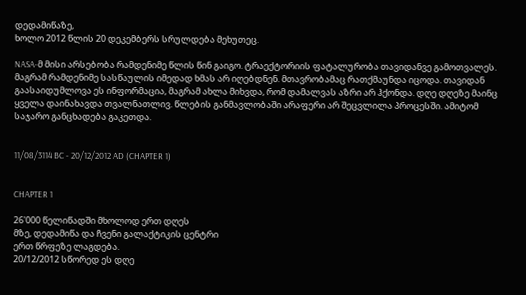დედამიწაზე,
ხოლო 2012 წლის 20 დეკემბერს სრულდება მეხუთეც.

NASA-მ მისი არსებობა რამდენიმე წლის წინ გაიგო. ტრაექტორიის ფატალურობა თავიდანვე გამოთვალეს. მაგრამ რამდენიმე სასწაულის იმედად ხმას არ იღებდნენ. მთავრობამაც რათქმაუნდა იცოდა. თავიდან გაასაიდუმლოვა ეს ინფორმაცია, მაგრამ ახლა მიხვდა, რომ დამალვას აზრი არ ჰქონდა. დღე დღეზე მაინც ყველა დაინახავდა თვალნათლივ. წლების განმავლობაში არაფერი არ შეცვლილა პროცესში. ამიტომ საჯარო განცხადება გაკეთდა.


11/08/3114 BC - 20/12/2012 AD (CHAPTER 1)


CHAPTER 1

26'000 წელიწადში მხოლოდ ერთ დღეს
მზე, დედამიწა და ჩვენი გალაქტიკის ცენტრი
ერთ წრფეზე ლაგდება.
20/12/2012 სწორედ ეს დღე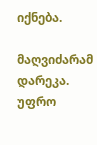იქნება.

მაღვიძარამ დარეკა. უფრო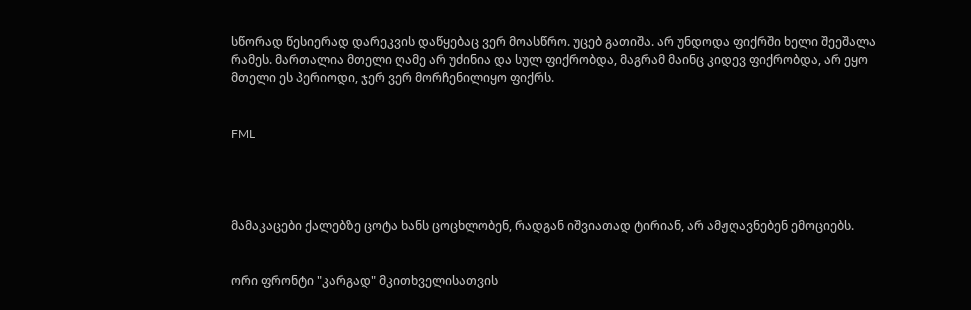სწორად წესიერად დარეკვის დაწყებაც ვერ მოასწრო. უცებ გათიშა. არ უნდოდა ფიქრში ხელი შეეშალა რამეს. მართალია მთელი ღამე არ უძინია და სულ ფიქრობდა, მაგრამ მაინც კიდევ ფიქრობდა, არ ეყო მთელი ეს პერიოდი, ჯერ ვერ მორჩენილიყო ფიქრს.


FML




მამაკაცები ქალებზე ცოტა ხანს ცოცხლობენ, რადგან იშვიათად ტირიან, არ ამჟღავნებენ ემოციებს.


ორი ფრონტი "კარგად" მკითხველისათვის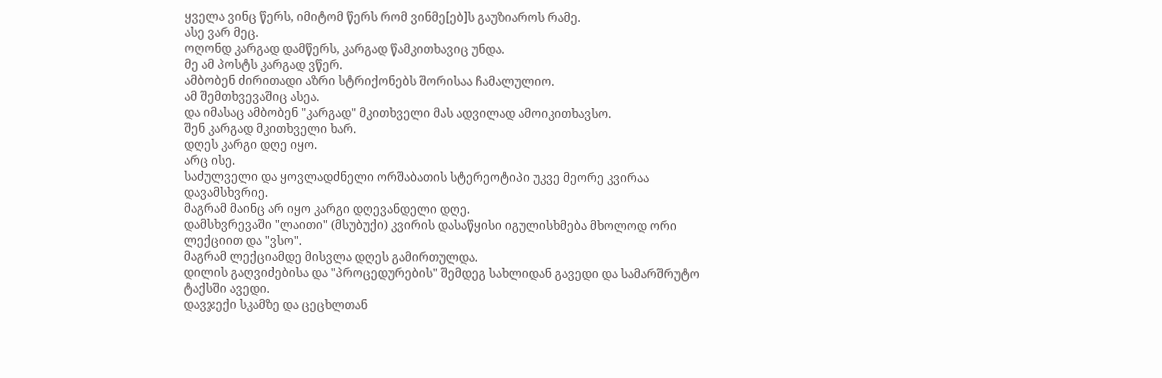ყველა ვინც წერს, იმიტომ წერს რომ ვინმე[ებ]ს გაუზიაროს რამე.
ასე ვარ მეც.
ოღონდ კარგად დამწერს, კარგად წამკითხავიც უნდა.
მე ამ პოსტს კარგად ვწერ.
ამბობენ ძირითადი აზრი სტრიქონებს შორისაა ჩამალულიო.
ამ შემთხვევაშიც ასეა.
და იმასაც ამბობენ "კარგად" მკითხველი მას ადვილად ამოიკითხავსო.
შენ კარგად მკითხველი ხარ.
დღეს კარგი დღე იყო.
არც ისე.
საძულველი და ყოვლადძნელი ორშაბათის სტერეოტიპი უკვე მეორე კვირაა დავამსხვრიე.
მაგრამ მაინც არ იყო კარგი დღევანდელი დღე.
დამსხვრევაში "ლაითი" (მსუბუქი) კვირის დასაწყისი იგულისხმება მხოლოდ ორი ლექციით და "ვსო".
მაგრამ ლექციამდე მისვლა დღეს გამირთულდა.
დილის გაღვიძებისა და "პროცედურების" შემდეგ სახლიდან გავედი და სამარშრუტო ტაქსში ავედი.
დავჯექი სკამზე და ცეცხლთან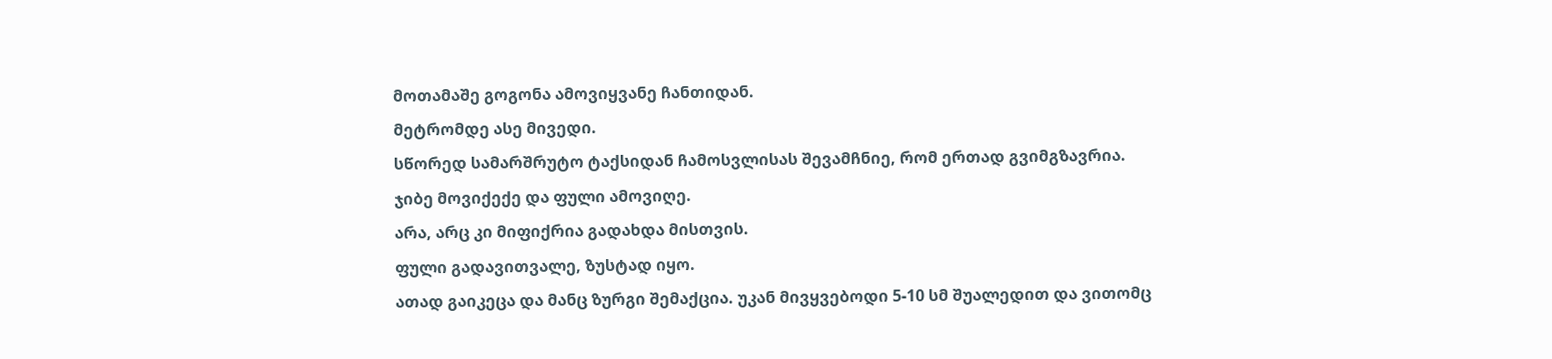მოთამაშე გოგონა ამოვიყვანე ჩანთიდან.
მეტრომდე ასე მივედი.
სწორედ სამარშრუტო ტაქსიდან ჩამოსვლისას შევამჩნიე, რომ ერთად გვიმგზავრია.
ჯიბე მოვიქექე და ფული ამოვიღე.
არა, არც კი მიფიქრია გადახდა მისთვის.
ფული გადავითვალე, ზუსტად იყო.
ათად გაიკეცა და მანც ზურგი შემაქცია. უკან მივყვებოდი 5-10 სმ შუალედით და ვითომც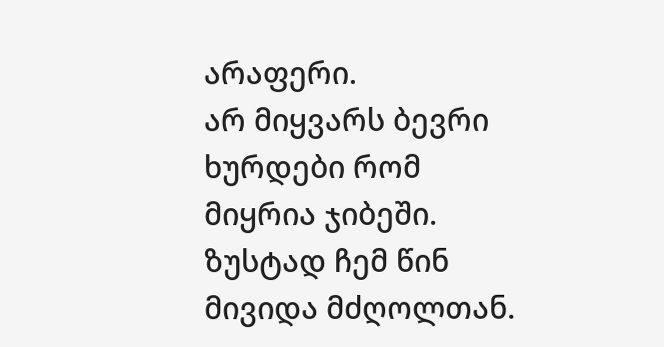არაფერი.
არ მიყვარს ბევრი ხურდები რომ მიყრია ჯიბეში.
ზუსტად ჩემ წინ მივიდა მძღოლთან.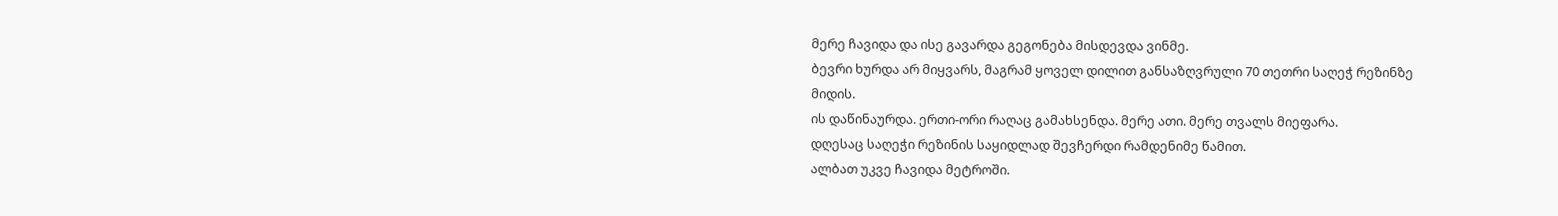მერე ჩავიდა და ისე გავარდა გეგონება მისდევდა ვინმე.
ბევრი ხურდა არ მიყვარს, მაგრამ ყოველ დილით განსაზღვრული 70 თეთრი საღეჭ რეზინზე მიდის.
ის დაწინაურდა. ერთი-ორი რაღაც გამახსენდა. მერე ათი. მერე თვალს მიეფარა.
დღესაც საღეჭი რეზინის საყიდლად შევჩერდი რამდენიმე წამით.
ალბათ უკვე ჩავიდა მეტროში.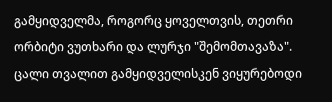გამყიდველმა, როგორც ყოველთვის, თეთრი ორბიტი ვუთხარი და ლურჯი "შემომთავაზა".
ცალი თვალით გამყიდველისკენ ვიყურებოდი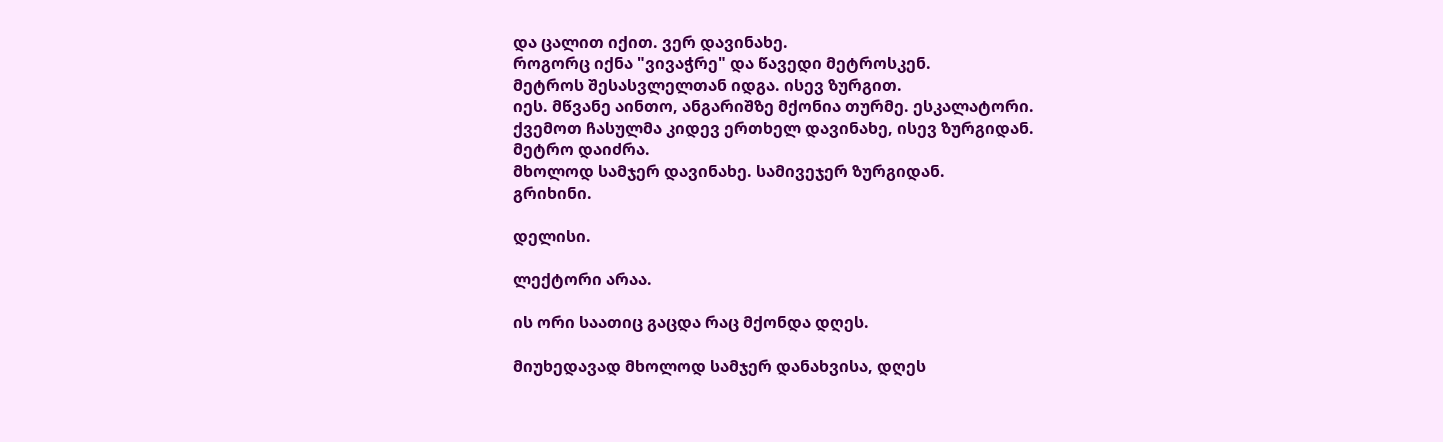და ცალით იქით. ვერ დავინახე.
როგორც იქნა "ვივაჭრე" და წავედი მეტროსკენ.
მეტროს შესასვლელთან იდგა. ისევ ზურგით.
იეს. მწვანე აინთო, ანგარიშზე მქონია თურმე. ესკალატორი.
ქვემოთ ჩასულმა კიდევ ერთხელ დავინახე, ისევ ზურგიდან.
მეტრო დაიძრა.
მხოლოდ სამჯერ დავინახე. სამივეჯერ ზურგიდან.
გრიხინი.

დელისი.

ლექტორი არაა.

ის ორი საათიც გაცდა რაც მქონდა დღეს.

მიუხედავად მხოლოდ სამჯერ დანახვისა, დღეს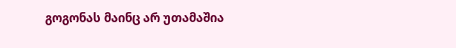გოგონას მაინც არ უთამაშია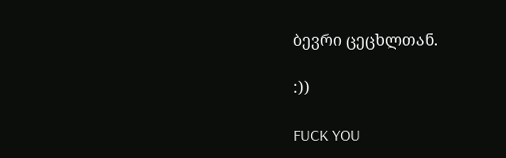ბევრი ცეცხლთან.

:))

FUCK YOU